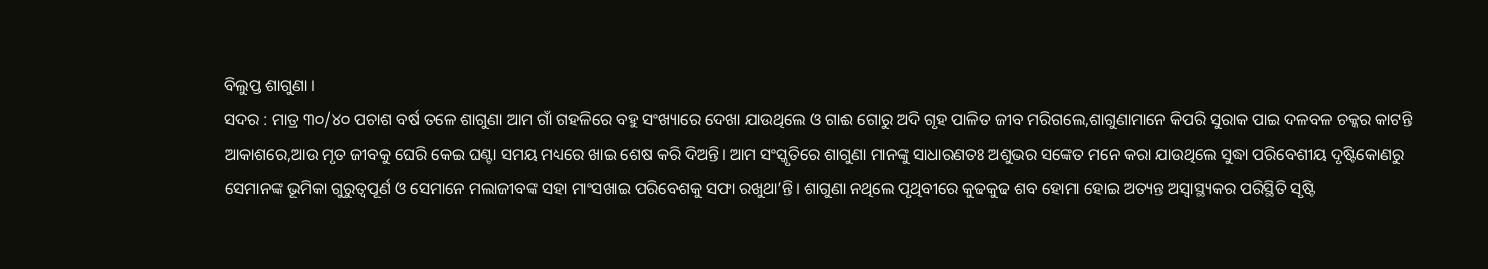ବିଲୁପ୍ତ ଶାଗୁଣା ।
ସଦର : ମାତ୍ର ୩୦/୪୦ ପଚାଶ ବର୍ଷ ତଳେ ଶାଗୁଣା ଆମ ଗାଁ ଗହଳିରେ ବହୁ ସଂଖ୍ୟାରେ ଦେଖା ଯାଉଥିଲେ ଓ ଗାଈ ଗୋରୁ ଅଦି ଗୃହ ପାଳିତ ଜୀବ ମରିଗଲେ,ଶାଗୁଣାମାନେ କିପରି ସୁରାକ ପାଇ ଦଳବଳ ଚକ୍କର କାଟନ୍ତି ଆକାଶରେ,ଆଉ ମୃତ ଜୀବକୁ ଘେରି କେଇ ଘଣ୍ଟା ସମୟ ମଧ୍ୟରେ ଖାଇ ଶେଷ କରି ଦିଅନ୍ତି। ଆମ ସଂସ୍କୃତିରେ ଶାଗୁଣା ମାନଙ୍କୁ ସାଧାରଣତଃ ଅଶୁଭର ସଙ୍କେତ ମନେ କରା ଯାଉଥିଲେ ସୁଦ୍ଧା ପରିବେଶୀୟ ଦୃଷ୍ଟିକୋଣରୁ ସେମାନଙ୍କ ଭୂମିକା ଗୁରୁତ୍ବପୂର୍ଣ ଓ ସେମାନେ ମଲାଜୀବଙ୍କ ସହା ମାଂସଖାଇ ପରିବେଶକୁ ସଫା ରଖୁଥା’ନ୍ତି। ଶାଗୁଣା ନଥିଲେ ପୃଥିବୀରେ କୁଢକୁଢ ଶବ ହୋମା ହୋଇ ଅତ୍ୟନ୍ତ ଅସ୍ୱାସ୍ଥ୍ୟକର ପରିସ୍ଥିତି ସୃଷ୍ଟି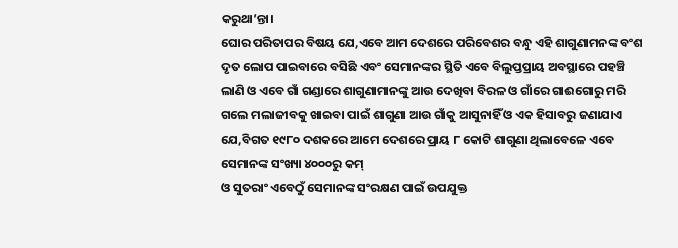କରୁଥା’ନ୍ତା।
ଘୋର ପରିତାପର ବିଷୟ ଯେ,ଏବେ ଆମ ଦେଶରେ ପରିବେଶର ବନ୍ଧୁ ଏହି ଶାଗୁଣାମନଙ୍କ ବଂଶ ଦୃତ ଲୋପ ପାଇବାରେ ବସିଛି ଏବଂ ସେମାନଙ୍କର ସ୍ଥିତି ଏବେ ବିଲୁପ୍ତପ୍ରାୟ ଅବସ୍ଥାରେ ପହଞ୍ଚି ଲାଣି ଓ ଏବେ ଗାଁ ଗଣ୍ଡାରେ ଶାଗୁଣାମାନଙ୍କୁ ଆଉ ଦେଖିବା ବିରଳ ଓ ଗାଁରେ ଗାଈଗୋରୁ ମରି ଗଲେ ମଲାଜୀବକୁ ଖାଇବା ପାଇଁ ଶାଗୁଣା ଆଉ ଗାଁକୁ ଆସୁନାହିଁ ଓ ଏକ ହିସାବରୁ ଜଣାଯାଏ ଯେ,ବିଗତ ୧୯୮୦ ଦଶକରେ ଆମେ ଦେଶରେ ପ୍ରାୟ ୮ କୋଟି ଶାଗୁଣା ଥିଲାବେଳେ ଏବେ ସେମାନଙ୍କ ସଂଖ୍ୟା ୪୦୦୦ରୁ କମ୍
ଓ ସୁତରାଂ ଏବେଠୁଁ ସେମାନଙ୍କ ସଂରକ୍ଷଣ ପାଇଁ ଉପଯୁକ୍ତ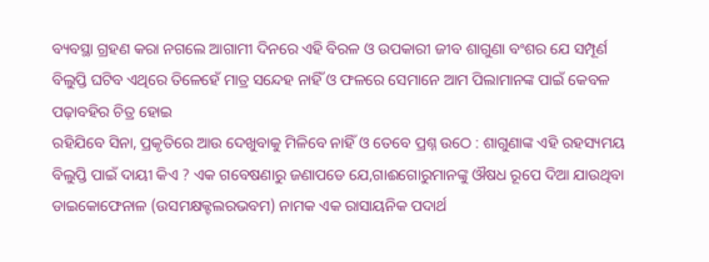ବ୍ୟବସ୍ଥା ଗ୍ରହଣ କରା ନଗଲେ ଆଗାମୀ ଦିନରେ ଏହି ବିରଳ ଓ ଉପକାରୀ ଜୀବ ଶାଗୁଣା ବଂଶର ଯେ ସମ୍ପୂର୍ଣ ବିଲୁପ୍ତି ଘଟିବ ଏଥିରେ ତିଳେହେଁ ମାତ୍ର ସନ୍ଦେହ ନାହିଁ ଓ ଫଳରେ ସେମାନେ ଆମ ପିଲାମାନଙ୍କ ପାଇଁ କେବଳ ପଢ଼ାବହିର ଚିତ୍ର ହୋଇ
ରହିଯିବେ ସିନା, ପ୍ରକୃତିରେ ଆଉ ଦେଖୁବାକୁ ମିଳିବେ ନାହିଁ ଓ ତେବେ ପ୍ରଶ୍ନ ଉଠେ : ଶାଗୁଣାଙ୍କ ଏହି ରହସ୍ୟମୟ ବିଲୁପ୍ତି ପାଇଁ ଦାୟୀ କିଏ ? ଏକ ଗବେଷଣାରୁ ଜଣାପଡେ ଯେ,ଗାଈଗୋରୁମାନଙ୍କୁ ଔଷଧ ରୂପେ ଦିଆ ଯାଉଥିବା ଡାଇକୋଫେନାଳ (ଉସମକ୍ଷକ୍ଟଲରଭବମ) ନାମକ ଏକ ରାସାୟନିକ ପଦାର୍ଥ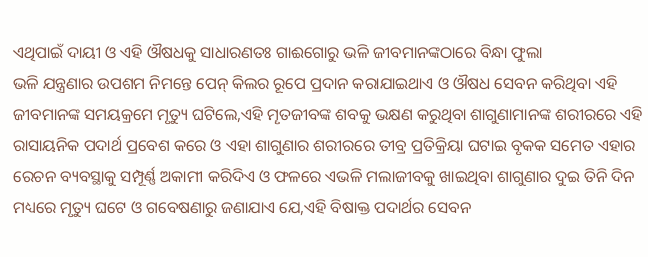ଏଥିପାଇଁ ଦାୟୀ ଓ ଏହି ଔଷଧକୁ ସାଧାରଣତଃ ଗାଈଗୋରୁ ଭଳି ଜୀବମାନଙ୍କଠାରେ ବିନ୍ଧା ଫୁଲା
ଭଳି ଯନ୍ତ୍ରଣାର ଉପଶମ ନିମନ୍ତେ ପେନ୍ କିଲର ରୂପେ ପ୍ରଦାନ କରାଯାଇଥାଏ ଓ ଔଷଧ ସେବନ କରିଥିବା ଏହି ଜୀବମାନଙ୍କ ସମୟକ୍ରମେ ମୃତ୍ୟୁ ଘଟିଲେ,ଏହି ମୄତଜୀବଙ୍କ ଶବକୁ ଭକ୍ଷଣ କରୁଥିବା ଶାଗୁଣାମାନଙ୍କ ଶରୀରରେ ଏହି ରାସାୟନିକ ପଦାର୍ଥ ପ୍ରବେଶ କରେ ଓ ଏହା ଶାଗୁଣାର ଶରୀରରେ ତୀବ୍ର ପ୍ରତିକ୍ରିୟା ଘଟାଇ ବୃକକ ସମେତ ଏହାର ରେଚନ ବ୍ୟବସ୍ଥାକୁ ସମ୍ପୂର୍ଣ୍ଣ ଅକାମୀ କରିଦିଏ ଓ ଫଳରେ ଏଭଳି ମଲାଜୀବକୁ ଖାଇଥିବା ଶାଗୁଣାର ଦୁଇ ତିନି ଦିନ ମଧ୍ୟରେ ମୃତ୍ୟୁ ଘଟେ ଓ ଗବେଷଣାରୁ ଜଣାଯାଏ ଯେ,ଏହି ବିଷାକ୍ତ ପଦାର୍ଥର ସେବନ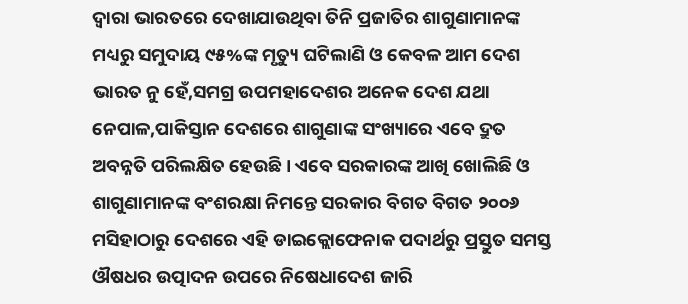ଦ୍ବାରା ଭାରତରେ ଦେଖାଯାଉଥିବା ତିନି ପ୍ରଜାତିର ଶାଗୁଣାମାନଙ୍କ ମଧ୍ୟରୁ ସମୁଦାୟ ୯୫%ଙ୍କ ମୃତ୍ୟୁ ଘଟିଲାଣି ଓ କେବଳ ଆମ ଦେଶ ଭାରତ ନୁ ହେଁ,ସମଗ୍ର ଉପମହାଦେଶର ଅନେକ ଦେଶ ଯଥା ନେପାଳ,ପାକିସ୍ତାନ ଦେଶରେ ଶାଗୁଣାଙ୍କ ସଂଖ୍ୟାରେ ଏବେ ଦ୍ରୁତ ଅବନ୍ନତି ପରିଲକ୍ଷିତ ହେଉଛି। ଏବେ ସରକାରଙ୍କ ଆଖି ଖୋଲିଛି ଓ ଶାଗୁଣାମାନଙ୍କ ବଂଶରକ୍ଷା ନିମନ୍ତେ ସରକାର ବିଗତ ବିଗତ ୨୦୦୬ ମସିହାଠାରୁ ଦେଶରେ ଏହି ଡାଇକ୍ଲୋଫେନାକ ପଦାର୍ଥରୁ ପ୍ରସ୍ତୁତ ସମସ୍ତ ଔଷଧର ଉତ୍ପାଦନ ଉପରେ ନିଷେଧାଦେଶ ଜାରି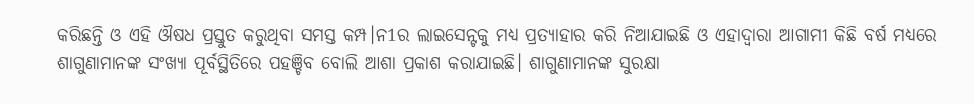କରିଛନ୍ତି ଓ ଏହି ଔଷଧ ପ୍ରସ୍ତୁତ କରୁଥିବା ସମସ୍ତ କମ୍ପ।ନ1ର ଲାଇସେନ୍ଟକୁ ମଧ୍ୟ ପ୍ରତ୍ୟାହାର କରି ନିଆଯାଇଛି ଓ ଏହାଦ୍ଵାରା ଆଗାମୀ କିଛି ବର୍ଷ ମଧ୍ୟରେ ଶାଗୁଣାମାନଙ୍କ ସଂଖ୍ୟା ପୂର୍ବସ୍ଥିତିରେ ପହଞ୍ଚିବ ବୋଲି ଆଶା ପ୍ରକାଶ କରାଯାଇଛି। ଶାଗୁଣାମାନଙ୍କ ସୁରକ୍ଷା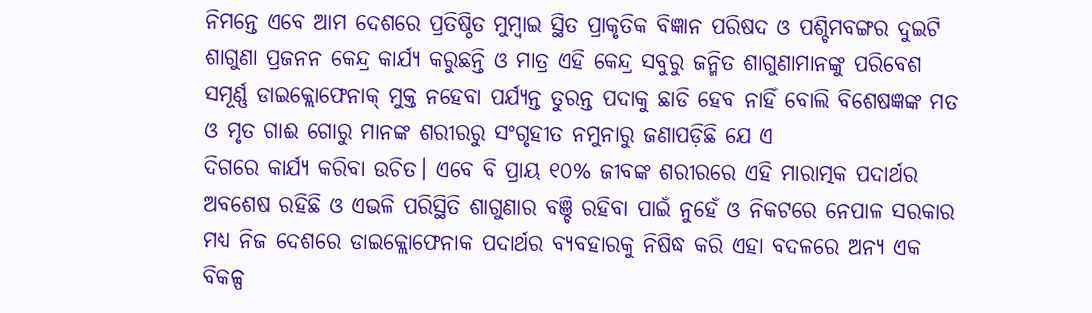ନିମନ୍ତେ ଏବେ ଆମ ଦେଶରେ ପ୍ରତିଷ୍ଠିତ ମୁମ୍ବାଇ ସ୍ଥିତ ପ୍ରାକୃତିକ ବିଜ୍ଞାନ ପରିଷଦ ଓ ପଶ୍ଚିମବଙ୍ଗର ଦୁଇଟି ଶାଗୁଣା ପ୍ରଜନନ କେନ୍ଦ୍ର କାର୍ଯ୍ୟ କରୁଛନ୍ତି ଓ ମାତ୍ର ଏହି କେନ୍ଦ୍ର ସବୁରୁ ଜନ୍ମିତ ଶାଗୁଣାମାନଙ୍କୁ ପରିବେଶ ସମୂର୍ଣ୍ଣ ଡାଇକ୍ଲୋଫେନାକ୍ ମୁକ୍ତ ନହେବା ପର୍ଯ୍ୟନ୍ତ ତୁରନ୍ତ ପଦାକୁ ଛାଡି ହେବ ନାହିଁ ବୋଲି ବିଶେଷଜ୍ଞଙ୍କ ମତ ଓ ମୃତ ଗାଈ ଗୋରୁ ମାନଙ୍କ ଶରୀରରୁ ସଂଗୃହୀତ ନମୁନାରୁ ଜଣାପଡ଼ିଛି ଯେ ଏ
ଦିଗରେ କାର୍ଯ୍ୟ କରିବା ଉଚିତ। ଏବେ ବି ପ୍ରାୟ ୧୦% ଜୀବଙ୍କ ଶରୀରରେ ଏହି ମାରାତ୍ମକ ପଦାର୍ଥର ଅବଶେଷ ରହିଛି ଓ ଏଭଳି ପରିସ୍ଥିତି ଶାଗୁଣାର ବଞ୍ଚି ରହିବା ପାଇଁ ନୁହେଁ ଓ ନିକଟରେ ନେପାଳ ସରକାର ମଧ୍ୟ ନିଜ ଦେଶରେ ଡାଇକ୍ଲୋଫେନାକ ପଦାର୍ଥର ବ୍ୟବହାରକୁ ନିଷିଦ୍ଧ କରି ଏହା ବଦଳରେ ଅନ୍ୟ ଏକ ବିକଳ୍ପ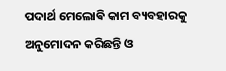ପଦାର୍ଥ ମେଲୋଵି କାମ ବ୍ୟବହାରକୁ ଅନୁମୋଦନ କରିଛନ୍ତି ଓ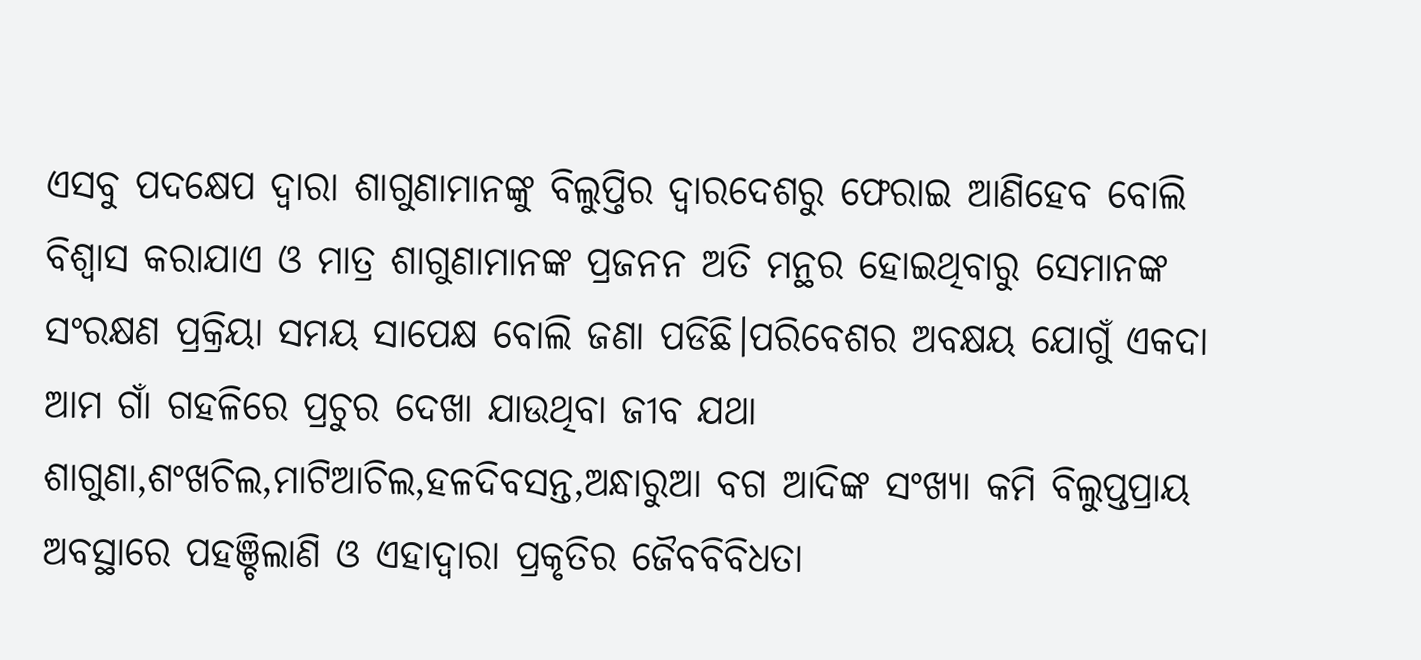ଏସବୁ ପଦକ୍ଷେପ ଦ୍ଵାରା ଶାଗୁଣାମାନଙ୍କୁ ବିଲୁପ୍ତିର ଦ୍ଵାରଦେଶରୁ ଫେରାଇ ଆଣିହେବ ବୋଲି ବିଶ୍ଵାସ କରାଯାଏ ଓ ମାତ୍ର ଶାଗୁଣାମାନଙ୍କ ପ୍ରଜନନ ଅତି ମନ୍ଥର ହୋଇଥିବାରୁ ସେମାନଙ୍କ ସଂରକ୍ଷଣ ପ୍ରକ୍ରିୟା ସମୟ ସାପେକ୍ଷ ବୋଲି ଜଣା ପଡିଛି।ପରିବେଶର ଅବକ୍ଷୟ ଯୋଗୁଁ ଏକଦା ଆମ ଗାଁ ଗହଳିରେ ପ୍ରଚୁର ଦେଖା ଯାଉଥିବା ଜୀବ ଯଥା ଶାଗୁଣା,ଶଂଖଚିଲ,ମାଟିଆଚିଲ,ହଳଦିବସନ୍ତ,ଅନ୍ଧାରୁଆ ବଗ ଆଦିଙ୍କ ସଂଖ୍ୟା କମି ବିଲୁପ୍ତପ୍ରାୟ ଅବସ୍ଥାରେ ପହଞ୍ଚିଲାଣି ଓ ଏହାଦ୍ଵାରା ପ୍ରକୃତିର ଜୈବବିବିଧତା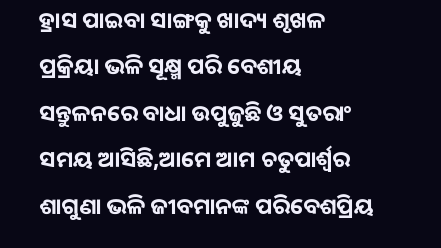ହ୍ରାସ ପାଇବା ସାଙ୍ଗକୁ ଖାଦ୍ୟ ଶୃଖଳ ପ୍ରକ୍ରିୟା ଭଳି ସୂକ୍ଷ୍ମ ପରି ବେଶୀୟ ସନ୍ତୁଳନରେ ବାଧା ଉପୁଜୁଛି ଓ ସୁତରାଂ ସମୟ ଆସିଛି,ଆମେ ଆମ ଚତୁପାର୍ଶ୍ଵର ଶାଗୁଣା ଭଳି ଜୀବମାନଙ୍କ ପରିବେଶପ୍ରିୟ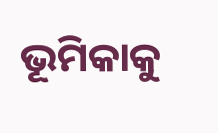ଭୂମିକାକୁ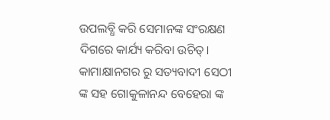ଉପଲବ୍ଧି କରି ସେମାନଙ୍କ ସଂରକ୍ଷଣ ଦିଗରେ କାର୍ଯ୍ୟ କରିବା ଉଚିତ୍।
କାମାକ୍ଷାନଗର ରୁ ସତ୍ୟବାଦୀ ସେଠୀ ଙ୍କ ସହ ଗୋକୁଳାନନ୍ଦ ବେହେରା ଙ୍କ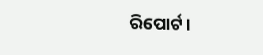ରିପୋର୍ଟ।